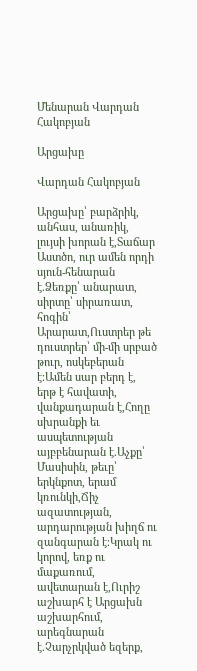Մենարան Վարդան Հակոբյան

Արցախը

Վարդան Հակոբյան

Արցախը՝ բարձրիկ, անհաս, անառիկ, լույսի խորան է,Տաճար Աստծո, ուր ամեն որդի սյուն-հենարան է.Ձեռքը՝ անարատ, սիրտը՝ սիրառատ, հոգին՝ Արարատ,Ուստրեր թե դուստրեր՝ մի-մի սրբած թուր, ոսկեբերան է։Ամեն սար բերդ է, երթ է հավատի, վանքադարան է,Հողը սխրանքի եւ ասպետության այբբենարան է.Աչքը՝ Մասիսին, թեւը՝ երկնքոտ, երամ կռունկի,Ճիչ ազատության, արդարության խիղճ ու զանգարան է։Կրակ ու կորով, եռք ու մաքառում, ավետարան է,Ուրիշ աշխարհ է Արցախն աշխարհում, արեգնարան է.Չարչրկված եզերք,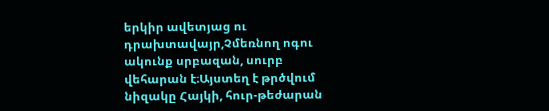երկիր ավետյաց ու դրախտավայր,Չմեռնող ոգու ակունք սրբազան, սուրբ վեհարան է։Այստեղ է թրծվում նիզակը Հայկի, հուր-թեժարան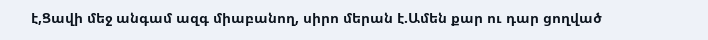է,Ցավի մեջ անգամ ազգ միաբանող, սիրո մերան է.Ամեն քար ու դար ցողված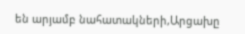են արյամբ նահատակների,Արցախը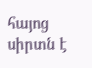հայոց սիրտն է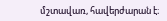մշտավառ, հավերժարան է։